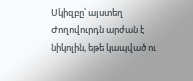Սկիզբը՝ այստեղ
Ժողովուրդն արժան է նիկոլին, եթե կապված ու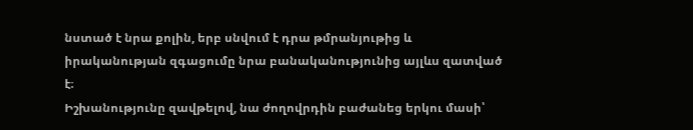նստած է նրա քոլին, երբ սնվում է դրա թմրանյութից և իրականության զգացումը նրա բանականությունից այլևս զատված է։
Իշխանությունը զավթելով, նա ժողովրդին բաժանեց երկու մասի՝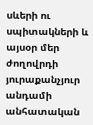սևերի ու սպիտակների և այսօր մեր ժողովրդի յուրաքանչյուր անդամի անհատական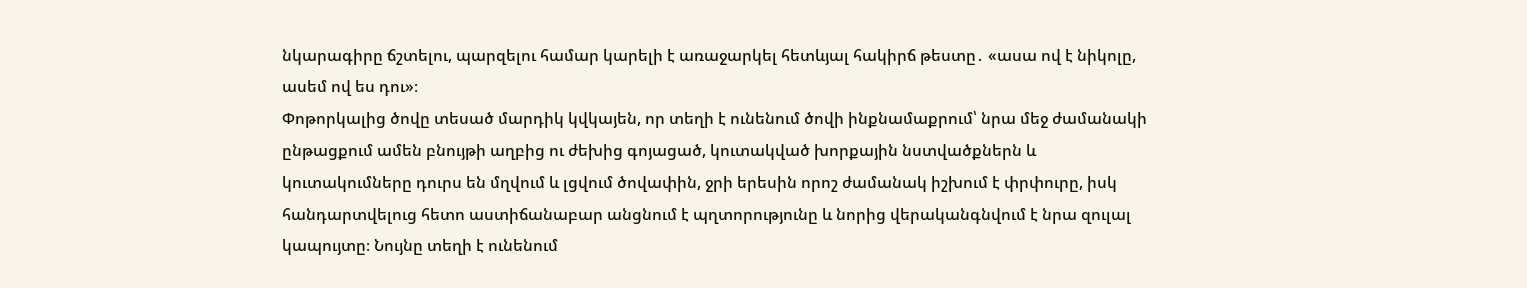նկարագիրը ճշտելու, պարզելու համար կարելի է առաջարկել հետևյալ հակիրճ թեստը․ «ասա ով է նիկոլը, ասեմ ով ես դու»։
Փոթորկալից ծովը տեսած մարդիկ կվկայեն, որ տեղի է ունենում ծովի ինքնամաքրում՝ նրա մեջ ժամանակի ընթացքում ամեն բնույթի աղբից ու ժեխից գոյացած, կուտակված խորքային նստվածքներն և կուտակումները դուրս են մղվում և լցվում ծովափին, ջրի երեսին որոշ ժամանակ իշխում է փրփուրը, իսկ հանդարտվելուց հետո աստիճանաբար անցնում է պղտորությունը և նորից վերականգնվում է նրա զուլալ կապույտը։ Նույնը տեղի է ունենում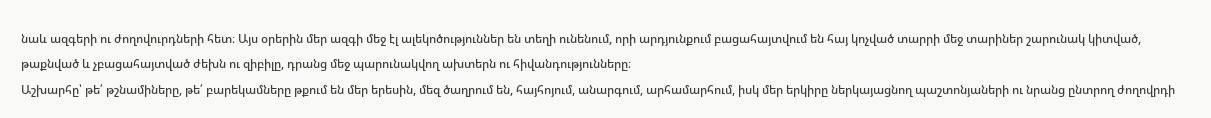նաև ազգերի ու ժողովուրդների հետ։ Այս օրերին մեր ազգի մեջ էլ ալեկոծություններ են տեղի ունենում, որի արդյունքում բացահայտվում են հայ կոչված տարրի մեջ տարիներ շարունակ կիտված, թաքնված և չբացահայտված ժեխն ու զիբիլը, դրանց մեջ պարունակվող ախտերն ու հիվանդությունները։
Աշխարհը՝ թե՛ թշնամիները, թե՛ բարեկամները թքում են մեր երեսին, մեզ ծաղրում են, հայհոյում, անարգում, արհամարհում, իսկ մեր երկիրը ներկայացնող պաշտոնյաների ու նրանց ընտրող ժողովրդի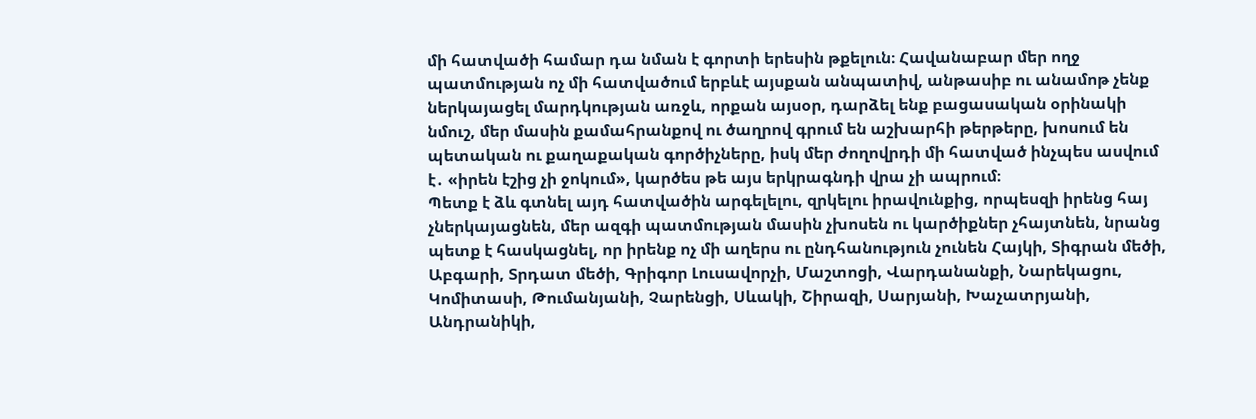մի հատվածի համար դա նման է գորտի երեսին թքելուն։ Հավանաբար մեր ողջ պատմության ոչ մի հատվածում երբևէ այսքան անպատիվ, անթասիբ ու անամոթ չենք ներկայացել մարդկության առջև, որքան այսօր, դարձել ենք բացասական օրինակի նմուշ, մեր մասին քամահրանքով ու ծաղրով գրում են աշխարհի թերթերը, խոսում են պետական ու քաղաքական գործիչները, իսկ մեր ժողովրդի մի հատված ինչպես ասվում է․ «իրեն էշից չի ջոկում», կարծես թե այս երկրագնդի վրա չի ապրում։
Պետք է ձև գտնել այդ հատվածին արգելելու, զրկելու իրավունքից, որպեսզի իրենց հայ չներկայացնեն, մեր ազգի պատմության մասին չխոսեն ու կարծիքներ չհայտնեն, նրանց պետք է հասկացնել, որ իրենք ոչ մի աղերս ու ընդհանություն չունեն Հայկի, Տիգրան մեծի, Աբգարի, Տրդատ մեծի, Գրիգոր Լուսավորչի, Մաշտոցի, Վարդանանքի, Նարեկացու, Կոմիտասի, Թումանյանի, Չարենցի, Սևակի, Շիրազի, Սարյանի, Խաչատրյանի, Անդրանիկի,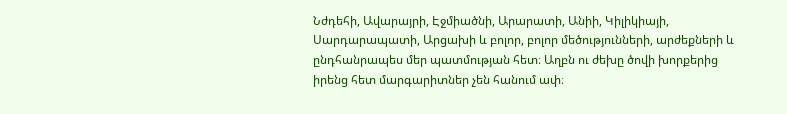Նժդեհի, Ավարայրի, Էջմիածնի, Արարատի, Անիի, Կիլիկիայի, Սարդարապատի, Արցախի և բոլոր, բոլոր մեծությունների, արժեքների և ընդհանրապես մեր պատմության հետ։ Աղբն ու ժեխը ծովի խորքերից իրենց հետ մարգարիտներ չեն հանում ափ։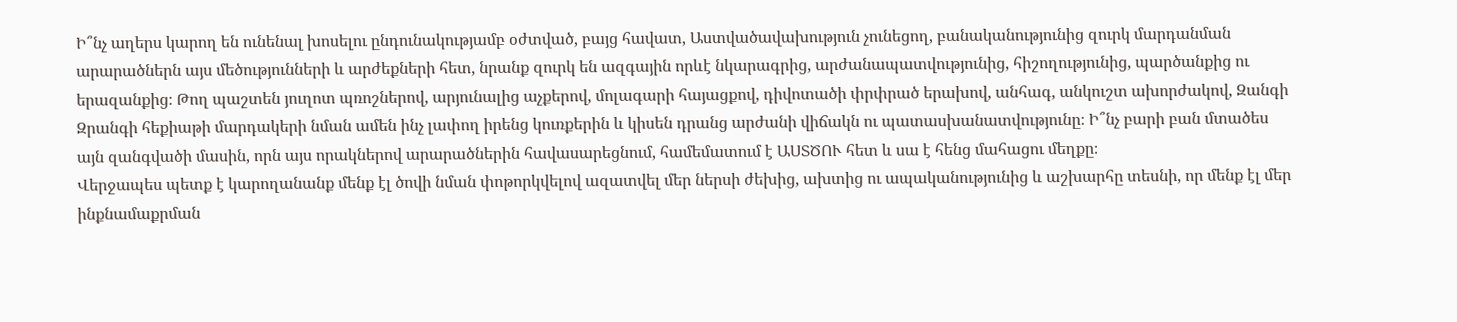Ի՞նչ աղերս կարող են ունենալ խոսելու ընդունակությամբ օժտված, բայց հավատ, Աստվածավախություն չունեցող, բանականությունից զուրկ մարդանման արարածներն այս մեծությունների և արժեքների հետ, նրանք զուրկ են ազգային որևէ նկարագրից, արժանապատվությունից, հիշողությունից, պարծանքից ու երազանքից։ Թող պաշտեն յուղոտ պռոշներով, արյունալից աչքերով, մոլագարի հայացքով, դիվոտածի փրփրած երախով, անհագ, անկուշտ ախորժակով, Զանգի Զրանգի հեքիաթի մարդակերի նման ամեն ինչ լափող իրենց կուռքերին և կիսեն դրանց արժանի վիճակն ու պատասխանատվությունը։ Ի՞նչ բարի բան մտածես այն զանգվածի մասին, որն այս որակներով արարածներին հավասարեցնում, համեմատում է ԱՍՏԾՈՒ հետ և սա է հենց մահացու մեղքը։
Վերջապես պետք է կարողանանք մենք էլ ծովի նման փոթորկվելով ազատվել մեր ներսի ժեխից, ախտից ու ապականությունից և աշխարհը տեսնի, որ մենք էլ մեր ինքնամաքրման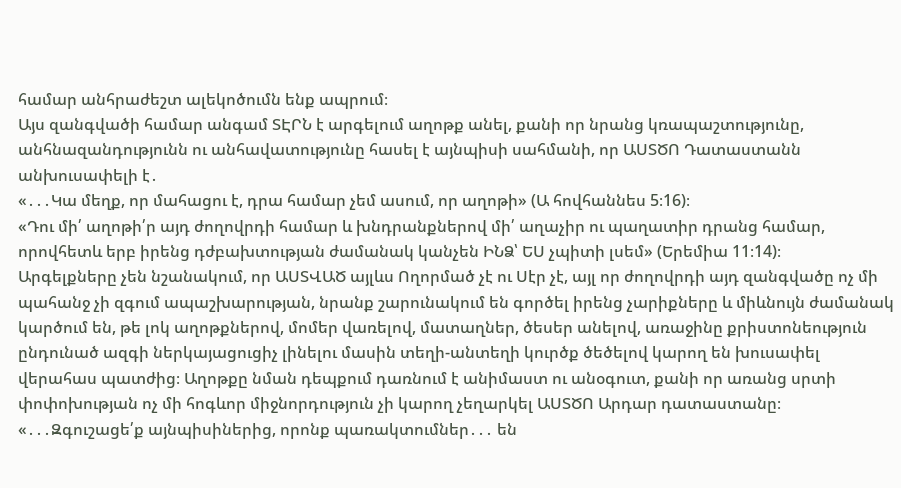համար անհրաժեշտ ալեկոծումն ենք ապրում։
Այս զանգվածի համար անգամ ՏԷՐՆ է արգելում աղոթք անել, քանի որ նրանց կռապաշտությունը, անհնազանդությունն ու անհավատությունը հասել է այնպիսի սահմանի, որ ԱՍՏԾՈ Դատաստանն անխուսափելի է․
«․․․Կա մեղք, որ մահացու է, դրա համար չեմ ասում, որ աղոթի» (Ա հովհաննես 5։16)։
«Դու մի՛ աղոթի՛ր այդ ժողովրդի համար և խնդրանքներով մի՛ աղաչիր ու պաղատիր դրանց համար, որովհետև երբ իրենց դժբախտության ժամանակ կանչեն ԻՆՁ՝ ԵՍ չպիտի լսեմ» (Երեմիա 11։14)։
Արգելքները չեն նշանակում, որ ԱՍՏՎԱԾ այլևս Ողորմած չէ ու Սէր չէ, այլ որ ժողովրդի այդ զանգվածը ոչ մի պահանջ չի զգում ապաշխարության, նրանք շարունակում են գործել իրենց չարիքները և միևնույն ժամանակ կարծում են, թե լոկ աղոթքներով, մոմեր վառելով, մատաղներ, ծեսեր անելով, առաջինը քրիստոնեություն ընդունած ազգի ներկայացուցիչ լինելու մասին տեղի-անտեղի կուրծք ծեծելով կարող են խուսափել վերահաս պատժից։ Աղոթքը նման դեպքում դառնում է անիմաստ ու անօգուտ, քանի որ առանց սրտի փոփոխության ոչ մի հոգևոր միջնորդություն չի կարող չեղարկել ԱՍՏԾՈ Արդար դատաստանը։
«․․․Զգուշացե՛ք այնպիսիներից, որոնք պառակտումներ․․․ են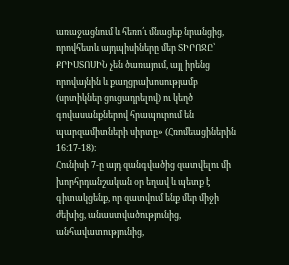առաջացնում և հեռո՛ւ մնացեք նրանցից, որովհետև այդպիսիները մեր ՏԻՐՈՋԸ՝ ՔՐԻՍՏՈՍԻՆ չեն ծառայում, այլ իրենց որովայնին և քաղցրախոսությամբ (սրտիկներ ցուցադրելով) ու կեղծ գովասանքներով հրապուրում են պարզամիտների սիրտը» (Հռոմեացիներին 16։17-18)։
Հունիսի 7-ը այդ զանգվածից զատվելու մի խորհրդանշական օր եղավ և պետք է գիտակցենք, որ զատվում ենք մեր միջի ժեխից, անաստվածությունից, անհավատությունից,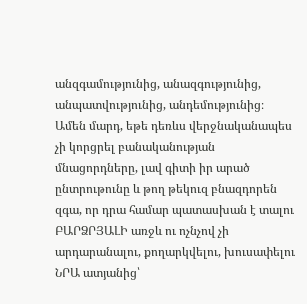անզգամությունից, անազգությունից, անպատվությունից, անդեմությունից։ Ամեն մարդ, եթե դեռևս վերջնականապես չի կորցրել բանականության մնացորդները, լավ գիտի իր արած ընտրութունը և թող թեկուզ բնազդորեն զգա, որ դրա համար պատասխան է տալու ԲԱՐՁՐՅԱԼԻ առջև ու ոչնչով չի արդարանալու, քողարկվելու, խուսափելու ՆՐԱ ատյանից՝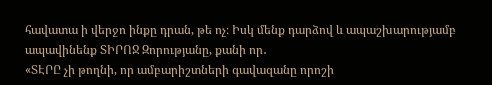հավատա ի վերջո ինքը դրան, թե ոչ։ Իսկ մենք դարձով և ապաշխարությամբ ապավինենք ՏԻՐՈՋ Զորությանը, քանի որ․
«ՏԷՐԸ չի թողնի, որ ամբարիշտների գավազանը որոշի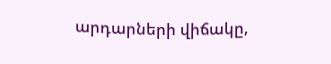արդարների վիճակը,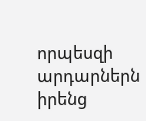որպեսզի արդարներն իրենց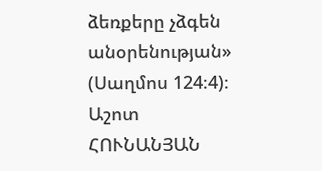ձեռքերը չձգեն անօրենության» (Սաղմոս 124։4)։
Աշոտ ՀՈՒՆԱՆՅԱՆ